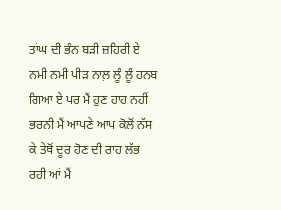ਤਾਂਘ ਦੀ ਭੰਨ ਬੜੀ ਜ਼ਹਿਰੀ ਏ ਨਮੀ ਨਮੀ ਪੀੜ ਨਾਲ਼ ਲੂੰ ਲੂੰ ਹਨਬ ਗਿਆ ਏ ਪਰ ਮੈਂ ਹੁਣ ਹਾਹ ਨਹੀਂ ਭਰਨੀ ਮੈਂ ਆਪਣੇ ਆਪ ਕੋਲੋਂ ਨੱਸ ਕੇ ਤੇਥੋਂ ਦੂਰ ਹੋਣ ਦੀ ਰਾਹ ਲੱਭ ਰਹੀ ਆਂ ਮੈਂ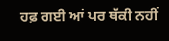ਹਫ਼ ਗਈ ਆਂ ਪਰ ਥੱਕੀ ਨਹੀਂ